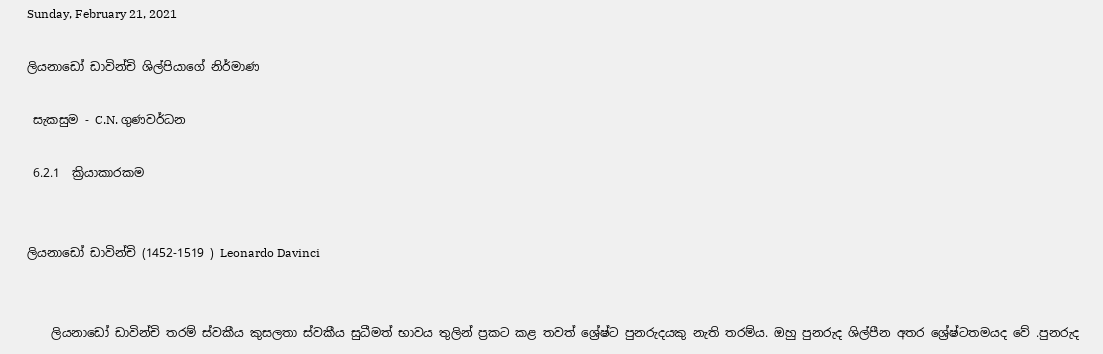Sunday, February 21, 2021

ලියනාඩෝ ඩාවින්චි ශිල්පියාගේ නිර්මාණ

 සැකසුම - C.N. ගුණවර්ධන

 6.2.1  ක්‍රියාකාරකම


ලියනාඩෝ ඩාවින්චි (1452-1519 ) Leonardo Davinci


    ලියනාඩෝ ඩාවින්චි තරම් ස්වකීය කුසලතා ස්වකීය සුධීමත් භාවය තුලින් ප්‍රකට කළ තවත් ශ්‍රේෂ්ට පුනරුදයකු නැති තරම්ය. ඔහු පුනරුද ශිල්පීන අතර ශ්‍රේෂ්ටතමයද වේ .පුනරුද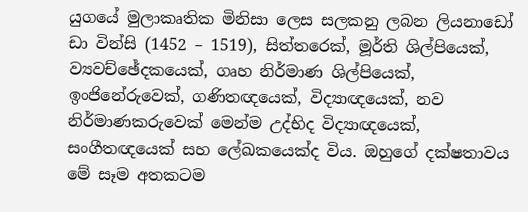යුගයේ මුලාකෘතික මිනිසා ලෙස සලකනු ලබන ලියනාඩෝ ඩා වින්සි (1452 – 1519), සිත්තරෙක්, මූර්ති ශිල්පියෙක්, ව්‍යවච්ඡේදකයෙක්, ගෘහ නිර්මාණ ශිල්පියෙක්, ඉංජිනේරුවෙක්, ගණිතඥයෙක්, විද්‍යාඥයෙක්, නව නිර්මාණකරුවෙක් මෙන්ම උද්භිද විද්‍යාඥයෙක්, සංගීතඥයෙක් සහ ලේඛකයෙක්ද විය. ඔහුගේ දක්ෂතාවය මේ සෑම අතකටම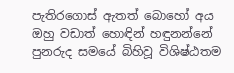පැතිරගොස් ඇතත් බොහෝ අය ඔහු වඩාත් හොඳින් හඳුනන්නේ පුනරුද සමයේ බිහිවූ විශිෂ්ඨතම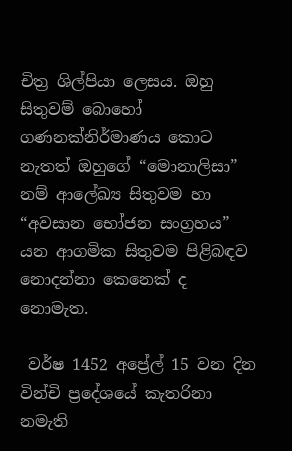චිත්‍ර ශිල්පියා ලෙසය. ඔහු සිතුවම් බොහෝ ගණනක්නිර්මාණය කොට නැතත් ඔහුගේ “මොනාලිසා” නම් ආලේඛ්‍ය සිතුවම හා “අවසාන භෝජන සංග්‍රහය” යන ආගමික සිතුවම පිළිබඳව නොදන්නා කෙනෙක් ද නොමැත.

 වර්ෂ 1452 අප්‍රේල් 15 වන දින වින්චි ප්‍රදේශයේ කැතරිනා නමැති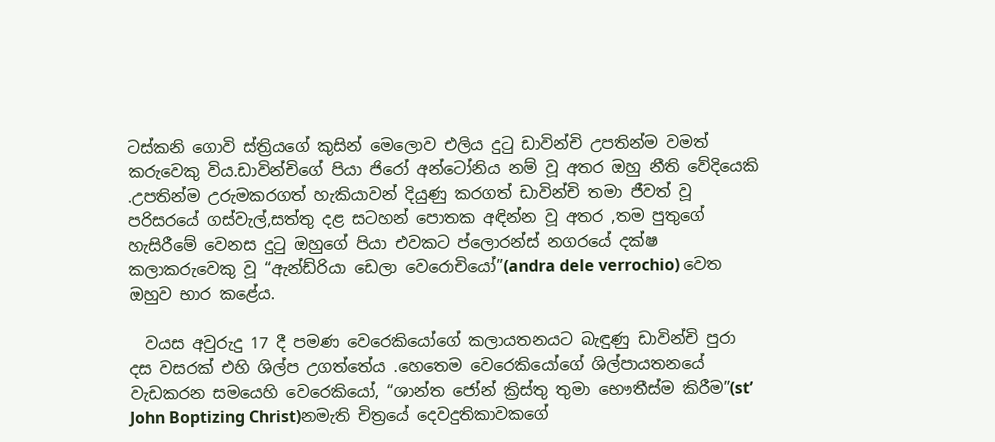ටස්කනි ගොවි ස්ත්‍රියගේ කුසින් මෙලොව එලිය දුටු ඩාවින්චි උපතින්ම වමත් කරුවෙකු විය.ඩාවින්චිගේ පියා ජිරෝ අන්ටෝනිය නම් වූ අතර ඔහු නීති වේදියෙකි .උපතින්ම උරුමකරගත් හැකියාවන් දියුණු කරගත් ඩාවින්චි තමා ජීවත් වූ පරිසරයේ ගස්වැල්,සත්තු දළ සටහන් පොතක අඳින්න වූ අතර ,තම පුතුගේ හැසිරීමේ වෙනස දුටු ඔහුගේ පියා එවකට ප්ලොරන්ස් නගරයේ දක්ෂ කලාකරුවෙකු වූ “ඇන්ඩ්රියා ඩෙලා වෙරොචියෝ”(andra dele verrochio) වෙත ඔහුව භාර කළේය.

  වයස අවුරුදු 17 දී පමණ වෙරෙකියෝගේ කලායතනයට බැඳුණු ඩාවින්චි පුරා දස වසරක් එහි ශිල්ප උගත්තේය .හෙතෙම වෙරෙකියෝගේ ශිල්පායතනයේ වැඩකරන සමයෙහි වෙරෙකියෝ, “ශාන්ත ජෝන් ක්‍රිස්තු තුමා භෞතීස්ම කිරීම”(st’ John Boptizing Christ)නමැති චිත්‍රයේ දෙවදුතිකාවකගේ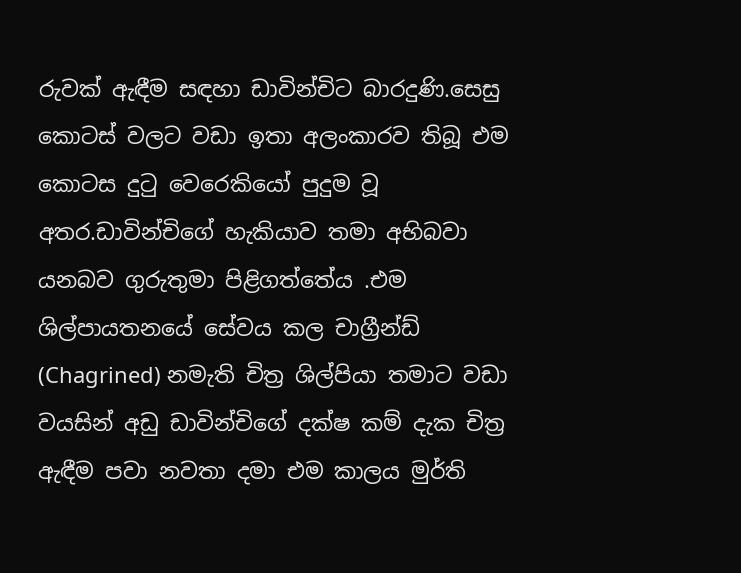රුවක් ඇඳීම සඳහා ඩාවින්චිට බාරදුණි.සෙසු කොටස් වලට වඩා ඉතා අලංකාරව තිබූ එම කොටස දුටු වෙරෙකියෝ පුදුම වූ අතර.ඩාවින්චිගේ හැකියාව තමා අභිබවා යනබව ගුරුතුමා පිළිගත්තේය .එම ශිල්පායතනයේ සේවය කල චාග්‍රීන්ඩ් (Chagrined) නමැති චිත්‍ර ශිල්පියා තමාට වඩා වයසින් අඩු ඩාවින්චිගේ දක්ෂ කම් දැක චිත්‍ර ඇඳීම පවා නවතා දමා එම කාලය මුර්ති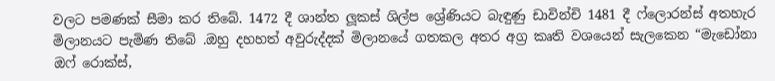වලට පමණක් සීමා කර තිබේ. 1472 දී ශාන්ත ලූකස් ශිල්ප ශ්‍රේණියට බැඳුණු ඩාවින්චි 1481 දී ෆ්ලොරන්ස් අතහැර මිලානයට පැමිණ තිබේ .ඔහු දහහත් අවුරුද්දක් මිලානයේ ගතකල අතර අග්‍ර කෘති වශයෙන් සැලකෙන “මැඩෝනා ඔෆ් රොක්ස්,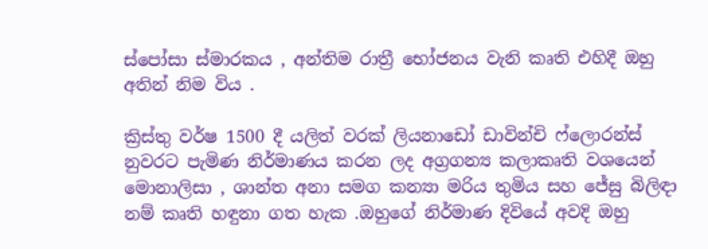ස්පෝසා ස්මාරකය , අන්තිම රාත්‍රී භෝජනය වැනි කෘති එහිදී ඔහු අතින් නිම විය .

ක්‍රිස්තු වර්ෂ 1500 දී යලිත් වරක් ලියනාඩෝ ඩාවින්චි ෆ්ලොරන්ස් නුවරට පැමිණ නිර්මාණය කරන ලද අග්‍රගන්‍ය කලාකෘති වශයෙන් මොනාලිසා , ශාන්ත අනා සමග කන්‍යා මරිය තුමිය සහ ජේසු බිලිඳා නම් කෘති හඳුනා ගත හැක .ඔහුගේ නිර්මාණ දිවියේ අවදි ඔහු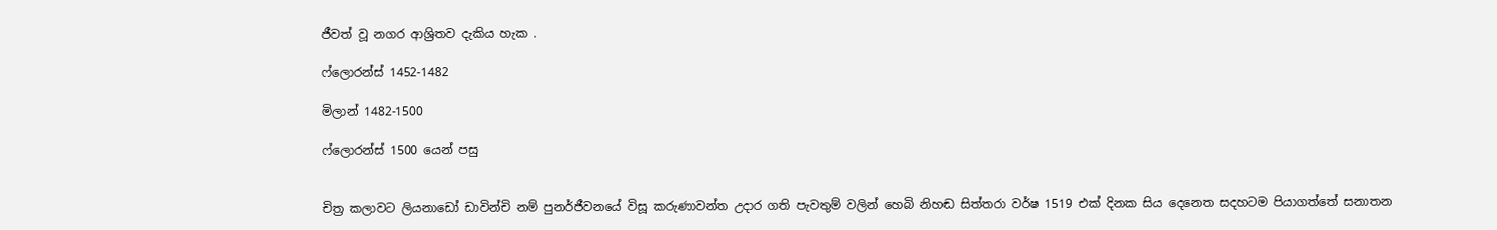ජීවත් වූ නගර ආශ්‍රිතව දැකිය හැක .

ෆ්ලොරන්ස් 1452-1482

මිලාන් 1482-1500

ෆ්ලොරන්ස් 1500 යෙන් පසු


චිත්‍ර කලාවට ලියනාඩෝ ඩාවින්චි නම් පුනර්ජීවනයේ විසූ කරුණාවන්ත උදාර ගති පැවතුම් වලින් හෙබි නිහඬ සිත්තරා වර්ෂ 1519 එක් දිනක සිය දෙනෙත සදහටම පියාගත්තේ සනාතන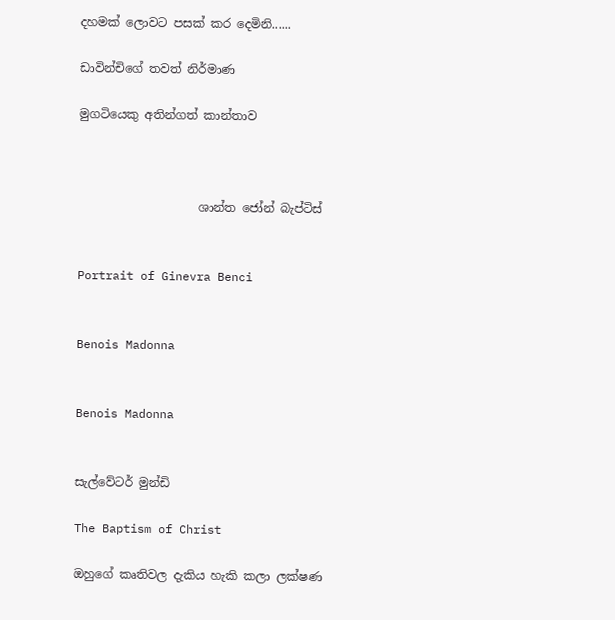දහමක් ලොවට පසක් කර දෙමිනි......

ඩාවින්චිගේ තවත් නිර්මාණ

මුගටියෙකු අතින්ගත් කාන්තාව



                    ශාන්ත ජෝන් බැප්ටිස්


Portrait of Ginevra Benci


Benois Madonna


Benois Madonna


සැල්වේටර් මුන්ඩි

The Baptism of Christ

ඔහුගේ කෘතිවල දැකිය හැකි කලා ලක්ෂණ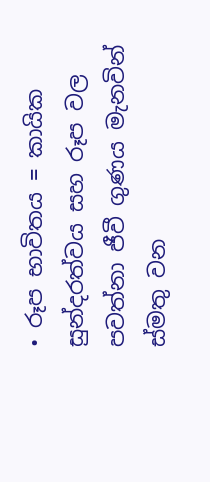• රූප භාවිතය = කායික සුන්දරත්වය සහ රූප වල පවත්නා ජීවී ගුණය මැනවින් ස්මතු වන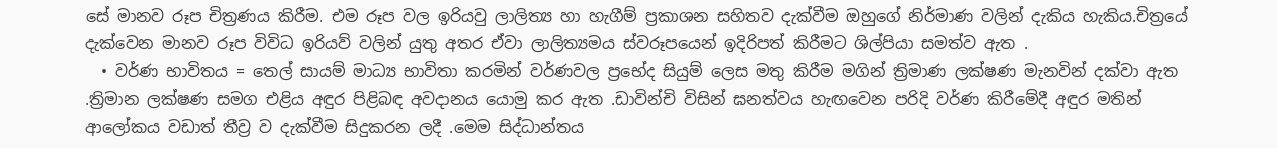සේ මානව රූප චිත්‍රණය කිරීම. එම රූප වල ඉරියවු ලාලිත්‍ය හා හැගීම් ප්‍රකාශන සහිතව දැක්වීම ඔහුගේ නිර්මාණ වලින් දැකිය හැකිය.චිත්‍රයේ දැක්වෙන මානව රූප විවිධ ඉරියව් වලින් යුතු අතර ඒවා ලාලිත්‍යමය ස්වරූපයෙන් ඉදිරිපත් කිරීමට ශිල්පියා සමත්ව ඇත .
  • වර්ණ භාවිතය = තෙල් සායම් මාධ්‍ය භාවිතා කරමින් වර්ණවල ප්‍රභේද සියුම් ලෙස මතු කිරීම මගින් ත්‍රිමාණ ලක්ෂණ මැනවින් දක්වා ඇත .ත්‍රිමාන ලක්ෂණ සමග එළිය අඳුර පිළිබඳ අවදානය යොමු කර ඇත .ඩාවින්චි විසින් ඝනත්වය හැඟවෙන පරිදි වර්ණ කිරීමේදී අඳුර මතින් ආලෝකය වඩාත් තීව්‍ර ව දැක්වීම සිදුකරන ලදී .මෙම සිද්ධාන්තය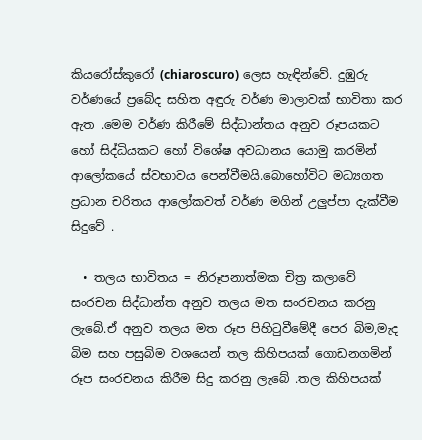කියරෝස්කුරෝ (chiaroscuro) ලෙස හැඳින්වේ. දුඹුරු වර්ණයේ ප්‍රබේද සහිත අඳුරු වර්ණ මාලාවක් භාවිතා කර ඇත .මෙම වර්ණ කිරීමේ සිද්ධාන්තය අනුව රූපයකට හෝ සිද්ධියකට හෝ විශේෂ අවධානය යොමු කරමින් ආලෝකයේ ස්වභාවය පෙන්වීමයි.බොහෝවිට මධ්‍යගත ප්‍රධාන චරිතය ආලෝකවත් වර්ණ මගින් උලුප්පා දැක්වීම සිදුවේ .

  • තලය භාවිතය = නිරූපනාත්මක චිත්‍ර කලාවේ සංරචන සිද්ධාන්ත අනුව තලය මත සංරචනය කරනු ලැබේ.ඒ අනුව තලය මත රූප පිහිටුවීමේදී පෙර බිම,මැද බිම සහ පසුබිම වශයෙන් තල කිහිපයක් ගොඩනගමින් රූප සංරචනය කිරීම සිදු කරනු ලැබේ .තල කිහිපයක්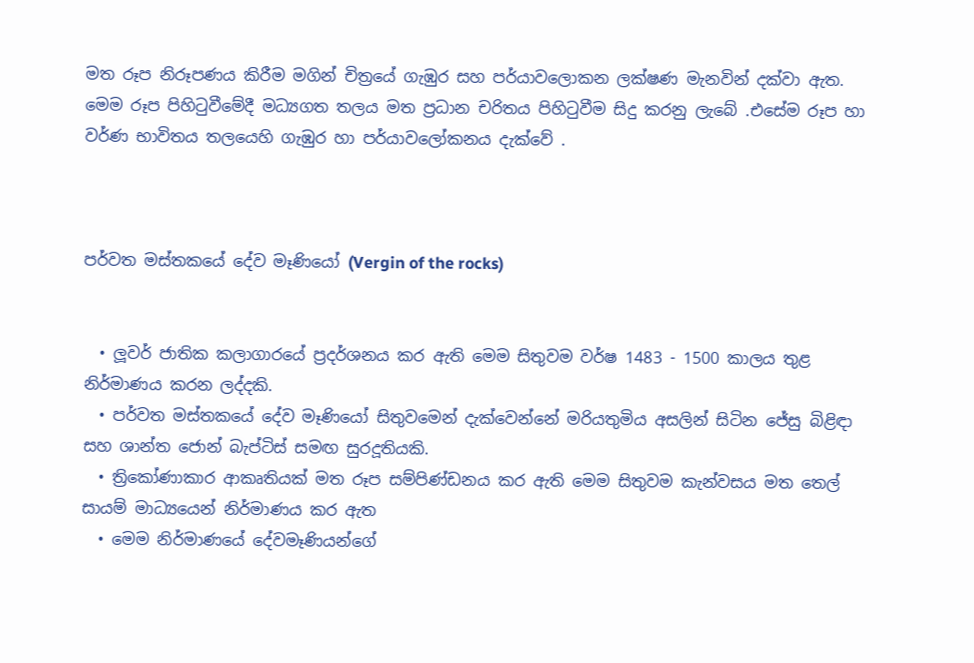මත රූප නිරූපණය කිරීම මගින් චිත්‍රයේ ගැඹුර සහ පර්යාවලොකන ලක්ෂණ මැනවින් දක්වා ඇත. මෙම රූප පිහිටුවීමේදී මධ්‍යගත තලය මත ප්‍රධාන චරිතය පිහිටුවීම සිදු කරනු ලැබේ .එසේම රූප හා වර්ණ භාවිතය තලයෙහි ගැඹුර හා පර්යාවලෝකනය දැක්වේ .



පර්වත මස්තකයේ දේව මෑණියෝ (Vergin of the rocks)


  • ලූවර් ජාතික කලාගාරයේ ප්‍රදර්ශනය කර ඇති මෙම සිතුවම වර්ෂ 1483 - 1500 කාලය තුළ නිර්මාණය කරන ලද්දකි.
  • පර්වත මස්තකයේ දේව මෑණියෝ සිතුවමෙන් දැක්වෙන්නේ මරියතුමිය අසලින් සිටින ජේසු බිළිඳා සහ ශාන්ත ජොන් බැප්ටිස් සමඟ සුරදූතියකි.
  • ත්‍රිකෝණාකාර ආකෘතියක් මත රූප සම්පිණ්ඩනය කර ඇති මෙම සිතුවම කැන්වසය මත තෙල් සායම් මාධ්‍යයෙන් නිර්මාණය කර ඇත
  • මෙම නිර්මාණයේ දේවමෑණියන්ගේ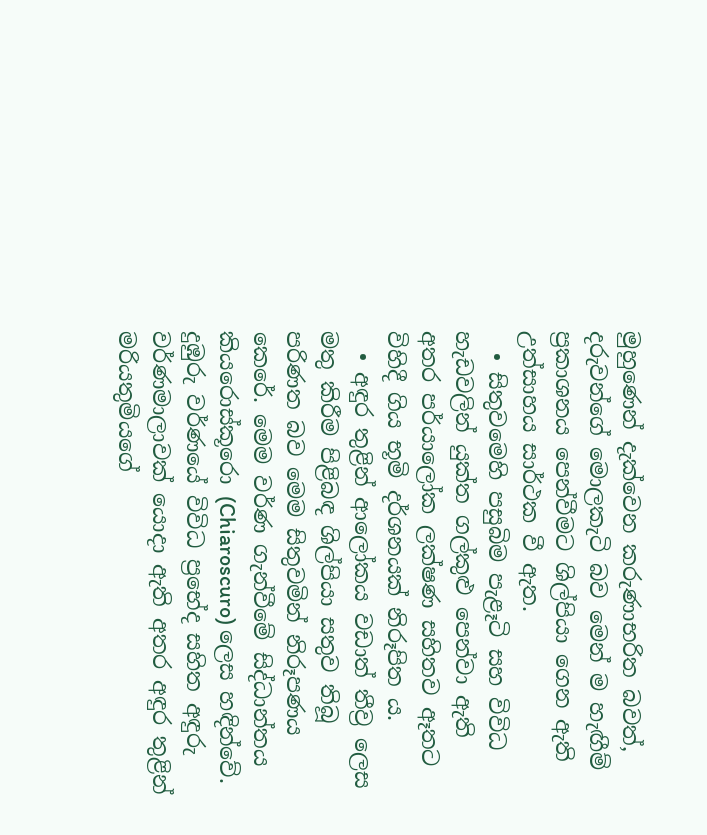මුහුණෙන් දැක්වෙන කරුණාභරිත බවත්, දරුවන්ගේ මොලකැටි බව මෙන් ම හැඟීම් ප්‍රකාශනය පෙන්වීමට ශිල්පියා ගෙන ඇති උත්සාහය සාර්ථක වී ඇත.
  • සිතුවමෙහි පසුබිම පැළෑටි සහ විවිධ හැඩවලින් යුක්ත ගල්කුළු පෙන්වා ඇති අතර පර්යාලෝක ලක්ෂණ සහිතව ඈතට විහිදී ගිය භූමි දර්ශනයක් නිරූපිත ය.
  • අඳුර තුළින් ආලෝකය වඩාත් තීව්‍ර ලෙස මතු කිරීම පිළිබඳ ශිල්පියා සතුව තිබූ පරිණත බව මෙම සිතුවමින් නිරූපණය කෙරේ. මෙම වර්ණ ගැන්වීමේ සිද්ධාන්තය කියරොස්කූරො (Chiaroscuro) ලෙස හඳින්වේ. දුඹුරු වර්ණයේ විවිධ ප්‍රභේද සහිත අඳුරු වර්ණමාලාවක් යොදා ඇති අතර අඳුර තුළින් මරියතුමියගේ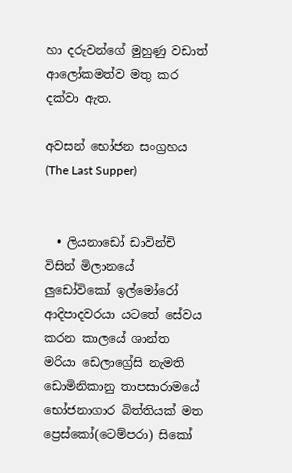හා දරුවන්ගේ මුහුණු වඩාත් ආලෝකමත්ව මතු කර දක්වා ඇත.

අවසන් භෝජන සංග්‍රහය (The Last Supper)


  • ලියනාඩෝ ඩාවින්චි විසින් මිලානයේ ලුඩෝවිකෝ ඉල්මෝරෝ ආදිපාදවරයා යටතේ සේවය කරන කාලයේ ශාන්ත මරියා ඩෙලාග්‍රේසි නැමති ඩොමිනිකානු තාපසාරාමයේ භෝජනාගාර බිත්තියක් මත ප්‍රෙස්කෝ(ටෙම්පරා) සිකෝ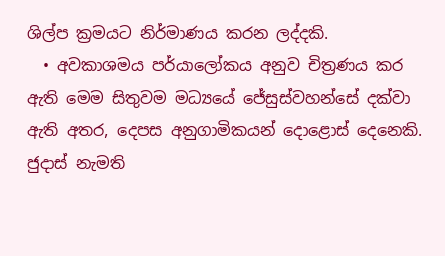ශිල්ප ක්‍රමයට නිර්මාණය කරන ලද්දකි.
  • අවකාශමය පර්යාලෝකය අනුව චිත්‍රණය කර ඇති මෙම සිතුවම මධ්‍යයේ ජේසුස්වහන්සේ දක්වා ඇති අතර, දෙපස අනුගාමිකයන් දොළොස් දෙනෙකි. ජුදාස් නැමති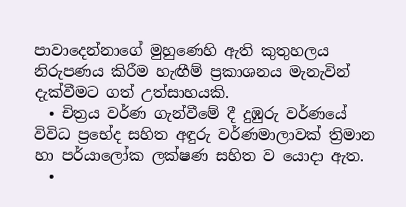පාවාදෙන්නාගේ මුහුණෙහි ඇති කුතුහලය නිරුපණය කිරීම හැඟීම් ප්‍රකාශනය මැනැවින් දැක්වීමට ගත් උත්සාහයකි.
  • චිත්‍රය වර්ණ ගැන්වීමේ දී දුඹුරු වර්ණයේ විවිධ ප්‍රභේද සහිත අඳුරු වර්ණමාලාවක් ත්‍රිමාන හා පර්යාලෝක ලක්ෂණ සහිත ව යොදා ඇත.
  •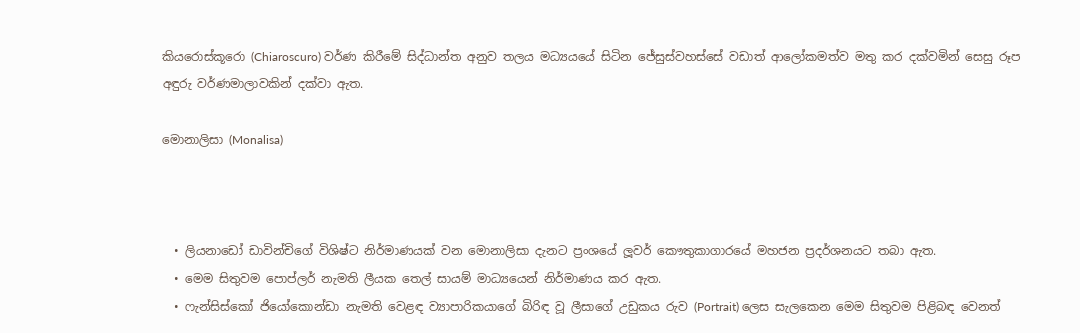කියරොස්කූරො (Chiaroscuro) වර්ණ කිරීමේ සිද්ධාන්ත අනුව තලය මධ්‍යයයේ සිටින ජේසුස්වහස්සේ වඩාත් ආලෝකමත්ව මතු කර දක්වමින් සෙසු රූප අඳුරු වර්ණමාලාවකින් දක්වා ඇත.

මොනාලිසා (Monalisa)



  • ලියනාඩෝ ඩාවින්චිගේ විශිෂ්ට නිර්මාණයක් වන මොනාලිසා දැනට ප්‍රංශයේ ලූවර් කෞතුකාගාරයේ මහජන ප්‍රදර්ශනයට තබා ඇත.
  • මෙම සිතුවම පොප්ලර් නැමති ලීයක තෙල් සායම් මාධ්‍යයෙන් නිර්මාණය කර ඇත.
  • ෆැන්සිස්කෝ ජියෝකොන්ඩා නැමති වෙළඳ ව්‍යාපාරිකයාගේ බිරිඳ වූ ලීසාගේ උඩුකය රුව (Portrait) ලෙස සැලකෙන මෙම සිතුවම පිළිබඳ වෙනත්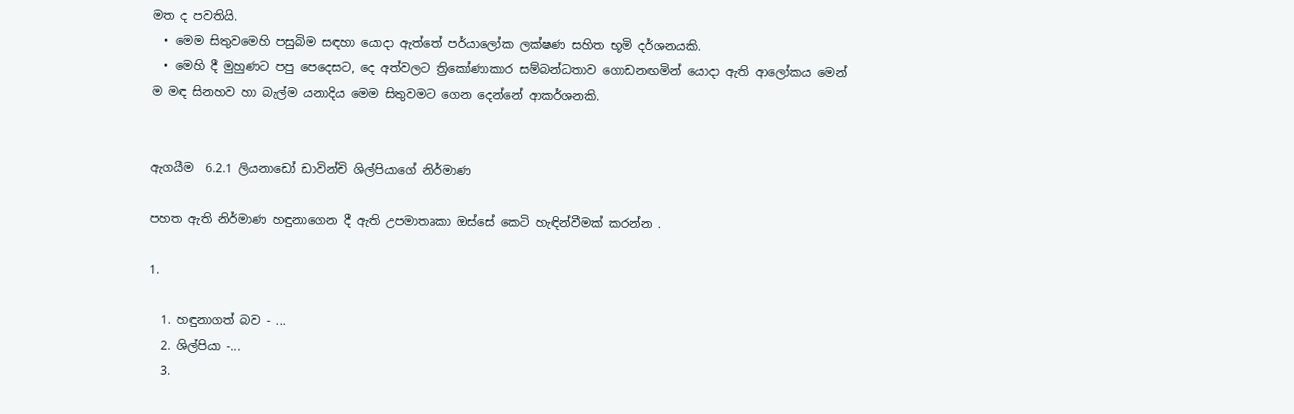මත ද පවතියි.
  • මෙම සිතුවමෙහි පසුබිම සඳහා යොදා ඇත්තේ පර්යාලෝක ලක්ෂණ සහිත භූමි දර්ශනයකි.
  • මෙහි දී මුහුණට පපු පෙදෙසට, දෙ අත්වලට ත්‍රිකෝණාකාර සම්බන්ධතාව ගොඩනඟමින් යොදා ඇති ආලෝකය මෙන් ම මඳ සිනහව හා බැල්ම යනාදිය මෙම සිතුවමට ගෙන දෙන්නේ ආකර්ශනකි.


ඇගයීම  6.2.1 ලියනාඩෝ ඩාවින්චි ශිල්පියාගේ නිර්මාණ

පහත ඇති නිර්මාණ හඳුනාගෙන දී ඇති උපමාතෘකා ඔස්සේ කෙටි හැඳින්වීමක් කරන්න .

1.

  1. හඳුනාගත් බව - ...
  2. ශිල්පියා -...
  3.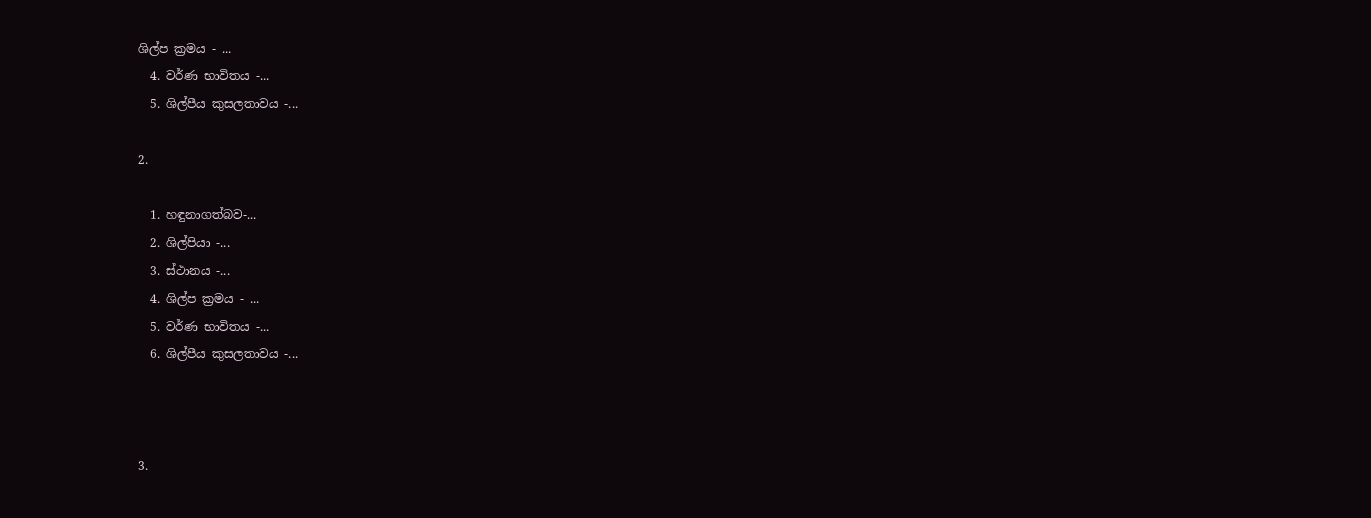ශිල්ප ක්‍රමය - ...
  4. වර්ණ භාවිතය -...
  5. ශිල්පීය කුසලතාවය -...

2.

  1. හඳුනාගත්බව-...
  2. ශිල්පියා -...
  3. ස්ථානය -...
  4. ශිල්ප ක්‍රමය - ...
  5. වර්ණ භාවිතය -...
  6. ශිල්පීය කුසලතාවය -...



3.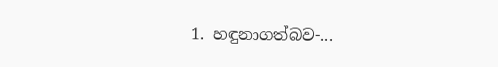1. හඳුනාගත්බව-...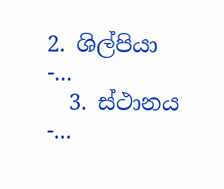2. ශිල්පියා -...
  3. ස්ථානය -...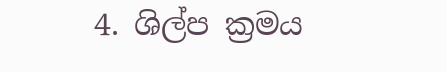4. ශිල්ප ක්‍රමය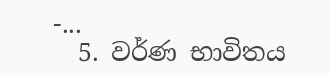-...
  5. වර්ණ භාවිතය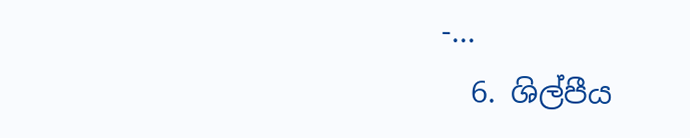-...
  6. ශිල්පීය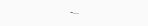-...